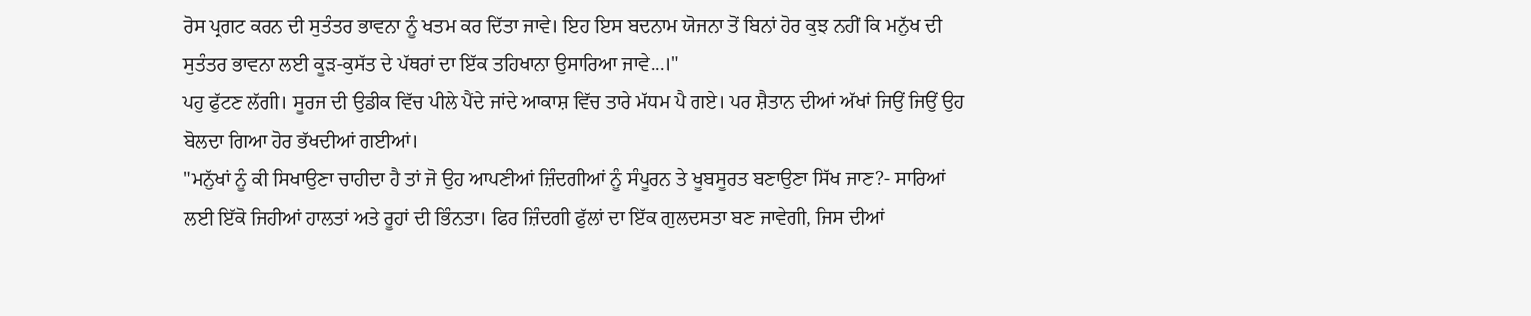ਰੋਸ ਪ੍ਰਗਟ ਕਰਨ ਦੀ ਸੁਤੰਤਰ ਭਾਵਨਾ ਨੂੰ ਖਤਮ ਕਰ ਦਿੱਤਾ ਜਾਵੇ। ਇਹ ਇਸ ਬਦਨਾਮ ਯੋਜਨਾ ਤੋਂ ਬਿਨਾਂ ਹੋਰ ਕੁਝ ਨਹੀਂ ਕਿ ਮਨੁੱਖ ਦੀ ਸੁਤੰਤਰ ਭਾਵਨਾ ਲਈ ਕੂੜ-ਕੁਸੱਤ ਦੇ ਪੱਥਰਾਂ ਦਾ ਇੱਕ ਤਹਿਖਾਨਾ ਉਸਾਰਿਆ ਜਾਵੇ...।"
ਪਹੁ ਫੁੱਟਣ ਲੱਗੀ। ਸੂਰਜ ਦੀ ਉਡੀਕ ਵਿੱਚ ਪੀਲੇ ਪੈਂਦੇ ਜਾਂਦੇ ਆਕਾਸ਼ ਵਿੱਚ ਤਾਰੇ ਮੱਧਮ ਪੈ ਗਏ। ਪਰ ਸ਼ੈਤਾਨ ਦੀਆਂ ਅੱਖਾਂ ਜਿਉਂ ਜਿਉਂ ਉਹ ਬੋਲਦਾ ਗਿਆ ਹੋਰ ਭੱਖਦੀਆਂ ਗਈਆਂ।
"ਮਨੁੱਖਾਂ ਨੂੰ ਕੀ ਸਿਖਾਉਣਾ ਚਾਹੀਦਾ ਹੈ ਤਾਂ ਜੋ ਉਹ ਆਪਣੀਆਂ ਜ਼ਿੰਦਗੀਆਂ ਨੂੰ ਸੰਪੂਰਨ ਤੇ ਖੂਬਸੂਰਤ ਬਣਾਉਣਾ ਸਿੱਖ ਜਾਣ?- ਸਾਰਿਆਂ ਲਈ ਇੱਕੋ ਜਿਹੀਆਂ ਹਾਲਤਾਂ ਅਤੇ ਰੂਹਾਂ ਦੀ ਭਿੰਨਤਾ। ਫਿਰ ਜ਼ਿੰਦਗੀ ਫੁੱਲਾਂ ਦਾ ਇੱਕ ਗੁਲਦਸਤਾ ਬਣ ਜਾਵੇਗੀ, ਜਿਸ ਦੀਆਂ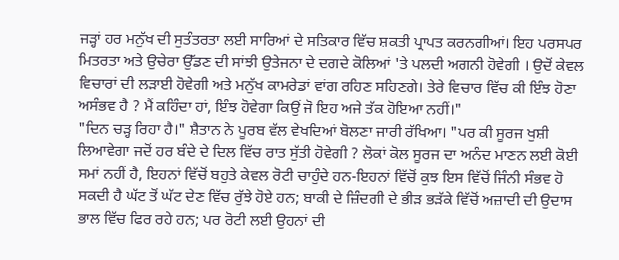ਜੜ੍ਹਾਂ ਹਰ ਮਨੁੱਖ ਦੀ ਸੁਤੰਤਰਤਾ ਲਈ ਸਾਰਿਆਂ ਦੇ ਸਤਿਕਾਰ ਵਿੱਚ ਸ਼ਕਤੀ ਪ੍ਰਾਪਤ ਕਰਨਗੀਆਂ। ਇਹ ਪਰਸਪਰ ਮਿਤਰਤਾ ਅਤੇ ਉਚੇਰਾ ਉੱਡਣ ਦੀ ਸਾਂਝੀ ਉਤੇਜਨਾ ਦੇ ਦਗਦੇ ਕੋਲਿਆਂ 'ਤੇ ਪਲਦੀ ਅਗਨੀ ਹੋਵੇਗੀ । ਉਦੋਂ ਕੇਵਲ ਵਿਚਾਰਾਂ ਦੀ ਲੜਾਈ ਹੋਵੇਗੀ ਅਤੇ ਮਨੁੱਖ ਕਾਮਰੇਡਾਂ ਵਾਂਗ ਰਹਿਣ ਸਹਿਣਗੇ। ਤੇਰੇ ਵਿਚਾਰ ਵਿੱਚ ਕੀ ਇੰਝ ਹੋਣਾ ਅਸੰਭਵ ਹੈ ? ਮੈਂ ਕਹਿੰਦਾ ਹਾਂ, ਇੰਝ ਹੋਵੇਗਾ ਕਿਉਂ ਜੋ ਇਹ ਅਜੇ ਤੱਕ ਹੋਇਆ ਨਹੀਂ।"
"ਦਿਨ ਚੜ੍ਹ ਰਿਹਾ ਹੈ।" ਸ਼ੈਤਾਨ ਨੇ ਪੂਰਬ ਵੱਲ ਵੇਖਦਿਆਂ ਬੋਲਣਾ ਜਾਰੀ ਰੱਖਿਆ। "ਪਰ ਕੀ ਸੂਰਜ ਖੁਸ਼ੀ ਲਿਆਵੇਗਾ ਜਦੋਂ ਹਰ ਬੰਦੇ ਦੇ ਦਿਲ ਵਿੱਚ ਰਾਤ ਸੁੱਤੀ ਹੋਵੇਗੀ ? ਲੋਕਾਂ ਕੋਲ ਸੂਰਜ ਦਾ ਅਨੰਦ ਮਾਣਨ ਲਈ ਕੋਈ ਸਮਾਂ ਨਹੀਂ ਹੈ, ਇਹਨਾਂ ਵਿੱਚੋਂ ਬਹੁਤੇ ਕੇਵਲ ਰੋਟੀ ਚਾਹੁੰਦੇ ਹਨ-ਇਹਨਾਂ ਵਿੱਚੋਂ ਕੁਝ ਇਸ ਵਿੱਚੋਂ ਜਿੰਨੀ ਸੰਭਵ ਹੋ ਸਕਦੀ ਹੈ ਘੱਟ ਤੋਂ ਘੱਟ ਦੇਣ ਵਿੱਚ ਰੁੱਝੇ ਹੋਏ ਹਨ; ਬਾਕੀ ਦੇ ਜ਼ਿੰਦਗੀ ਦੇ ਭੀੜ ਭੜੱਕੇ ਵਿੱਚੋਂ ਅਜ਼ਾਦੀ ਦੀ ਉਦਾਸ ਭਾਲ ਵਿੱਚ ਫਿਰ ਰਹੇ ਹਨ; ਪਰ ਰੋਟੀ ਲਈ ਉਹਨਾਂ ਦੀ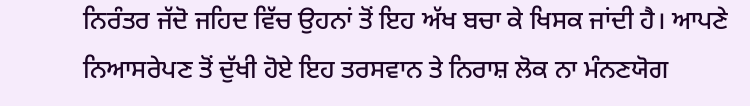ਨਿਰੰਤਰ ਜੱਦੋ ਜਹਿਦ ਵਿੱਚ ਉਹਨਾਂ ਤੋਂ ਇਹ ਅੱਖ ਬਚਾ ਕੇ ਖਿਸਕ ਜਾਂਦੀ ਹੈ। ਆਪਣੇ ਨਿਆਸਰੇਪਣ ਤੋਂ ਦੁੱਖੀ ਹੋਏ ਇਹ ਤਰਸਵਾਨ ਤੇ ਨਿਰਾਸ਼ ਲੋਕ ਨਾ ਮੰਨਣਯੋਗ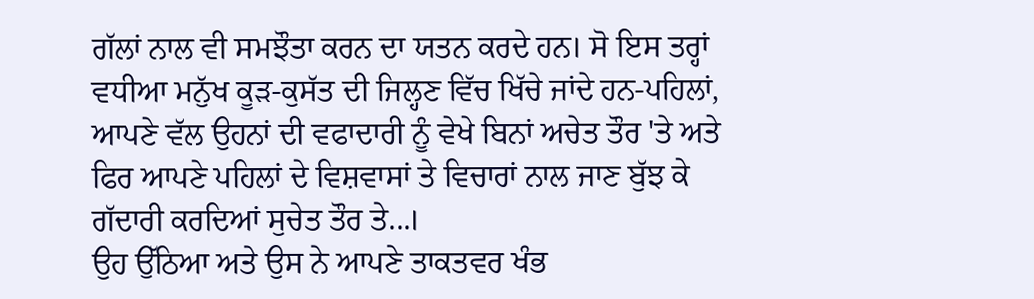ਗੱਲਾਂ ਨਾਲ ਵੀ ਸਮਝੌਤਾ ਕਰਨ ਦਾ ਯਤਨ ਕਰਦੇ ਹਨ। ਸੋ ਇਸ ਤਰ੍ਹਾਂ ਵਧੀਆ ਮਨੁੱਖ ਕੂੜ-ਕੁਸੱਤ ਦੀ ਜਿਲ੍ਹਣ ਵਿੱਚ ਖਿੱਚੇ ਜਾਂਦੇ ਹਨ-ਪਹਿਲਾਂ, ਆਪਣੇ ਵੱਲ ਉਹਨਾਂ ਦੀ ਵਫਾਦਾਰੀ ਨੂੰ ਵੇਖੇ ਬਿਨਾਂ ਅਚੇਤ ਤੌਰ 'ਤੇ ਅਤੇ ਫਿਰ ਆਪਣੇ ਪਹਿਲਾਂ ਦੇ ਵਿਸ਼ਵਾਸਾਂ ਤੇ ਵਿਚਾਰਾਂ ਨਾਲ ਜਾਣ ਬੁੱਝ ਕੇ ਗੱਦਾਰੀ ਕਰਦਿਆਂ ਸੁਚੇਤ ਤੌਰ ਤੇ...।
ਉਹ ਉੱਠਿਆ ਅਤੇ ਉਸ ਨੇ ਆਪਣੇ ਤਾਕਤਵਰ ਖੰਭ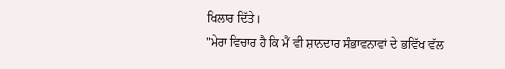ਖਿਲਾਰ ਦਿੱਤੇ।
"ਮੇਰਾ ਵਿਚਾਰ ਹੈ ਕਿ ਮੈਂ ਵੀ ਸ਼ਾਨਦਾਰ ਸੰਭਾਵਨਾਵਾਂ ਦੇ ਭਵਿੱਖ ਵੱਲ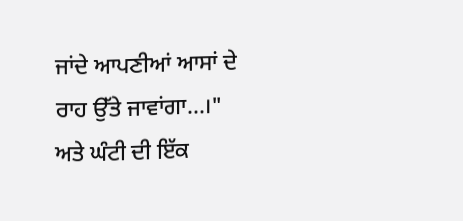ਜਾਂਦੇ ਆਪਣੀਆਂ ਆਸਾਂ ਦੇ ਰਾਹ ਉੱਤੇ ਜਾਵਾਂਗਾ...।"
ਅਤੇ ਘੰਟੀ ਦੀ ਇੱਕ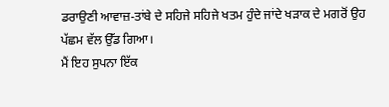ਡਰਾਉਣੀ ਆਵਾਜ਼-ਤਾਂਬੇ ਦੇ ਸਹਿਜੇ ਸਹਿਜੇ ਖਤਮ ਹੁੰਦੇ ਜਾਂਦੇ ਖੜਾਕ ਦੇ ਮਗਰੋਂ ਉਹ ਪੱਛਮ ਵੱਲ ਉੱਡ ਗਿਆ।
ਮੈਂ ਇਹ ਸੁਪਨਾ ਇੱਕ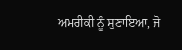ਅਮਰੀਕੀ ਨੂੰ ਸੁਣਾਇਆ, ਜੋ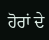ਹੋਰਾਂ ਦੇ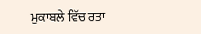ਮੁਕਾਬਲੇ ਵਿੱਚ ਰਤਾ